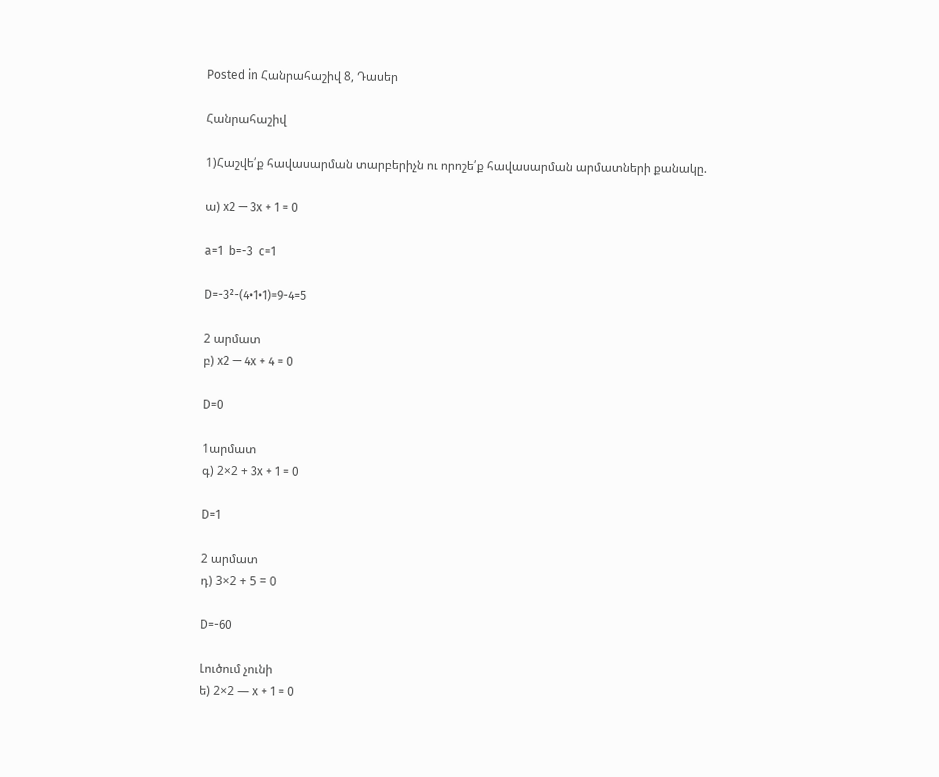Posted in Հանրահաշիվ 8, Դասեր

Հանրահաշիվ

1)Հաշվե՛ք հավասարման տարբերիչն ու որոշե՛ք հավասարման արմատների քանակը.

ա) x2 — 3x + 1 = 0

a=1  b=-3  c=1

D=-3²-(4•1•1)=9-4=5

2 արմատ
բ) x2 — 4x + 4 = 0

D=0

1արմատ
գ) 2×2 + 3x + 1 = 0

D=1

2 արմատ
դ) 3×2 + 5 = 0

D=-60

Լուծում չունի
ե) 2×2 — x + 1 = 0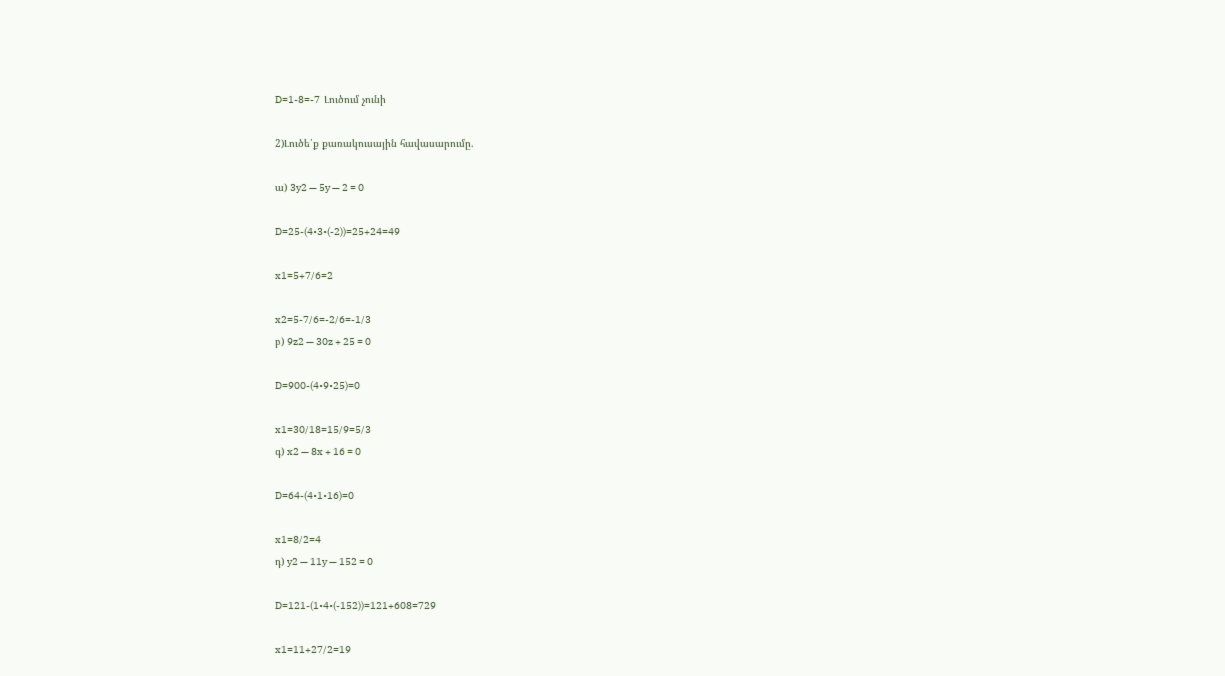D=1-8=-7  Լուծում չունի

2)Լուծե՛ք քառակուսային հավասարումը.

ա) 3y2 — 5y — 2 = 0

D=25-(4•3•(-2))=25+24=49

x1=5+7/6=2

x2=5-7/6=-2/6=-1/3
բ) 9z2 — 30z + 25 = 0

D=900-(4•9•25)=0

x1=30/18=15/9=5/3
գ) x2 — 8x + 16 = 0

D=64-(4•1•16)=0

x1=8/2=4
դ) y2 — 11y — 152 = 0

D=121-(1•4•(-152))=121+608=729

x1=11+27/2=19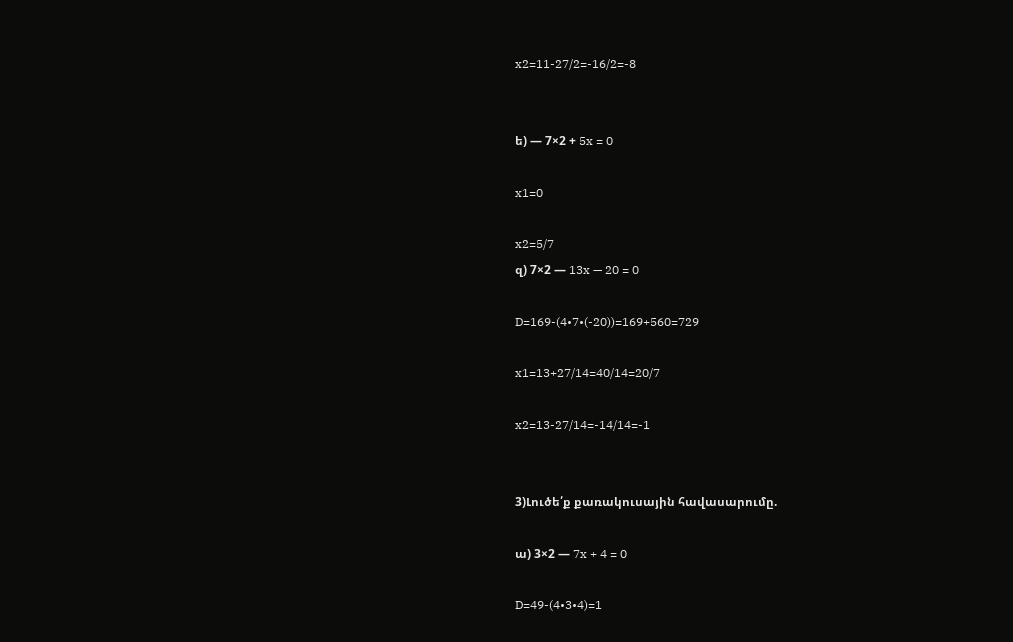x2=11-27/2=-16/2=-8


ե) — 7×2 + 5x = 0

x1=0

x2=5/7
զ) 7×2 — 13x — 20 = 0

D=169-(4•7•(-20))=169+560=729

x1=13+27/14=40/14=20/7

x2=13-27/14=-14/14=-1


3)Լուծե՛ք քառակուսային հավասարումը.

ա) 3×2 — 7x + 4 = 0

D=49-(4•3•4)=1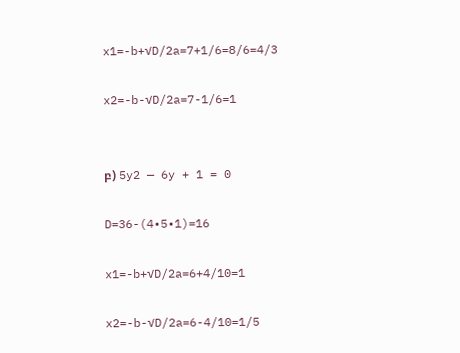x1=-b+√D/2a=7+1/6=8/6=4/3

x2=-b-√D/2a=7-1/6=1


բ) 5y2 — 6y + 1 = 0

D=36-(4•5•1)=16

x1=-b+√D/2a=6+4/10=1

x2=-b-√D/2a=6-4/10=1/5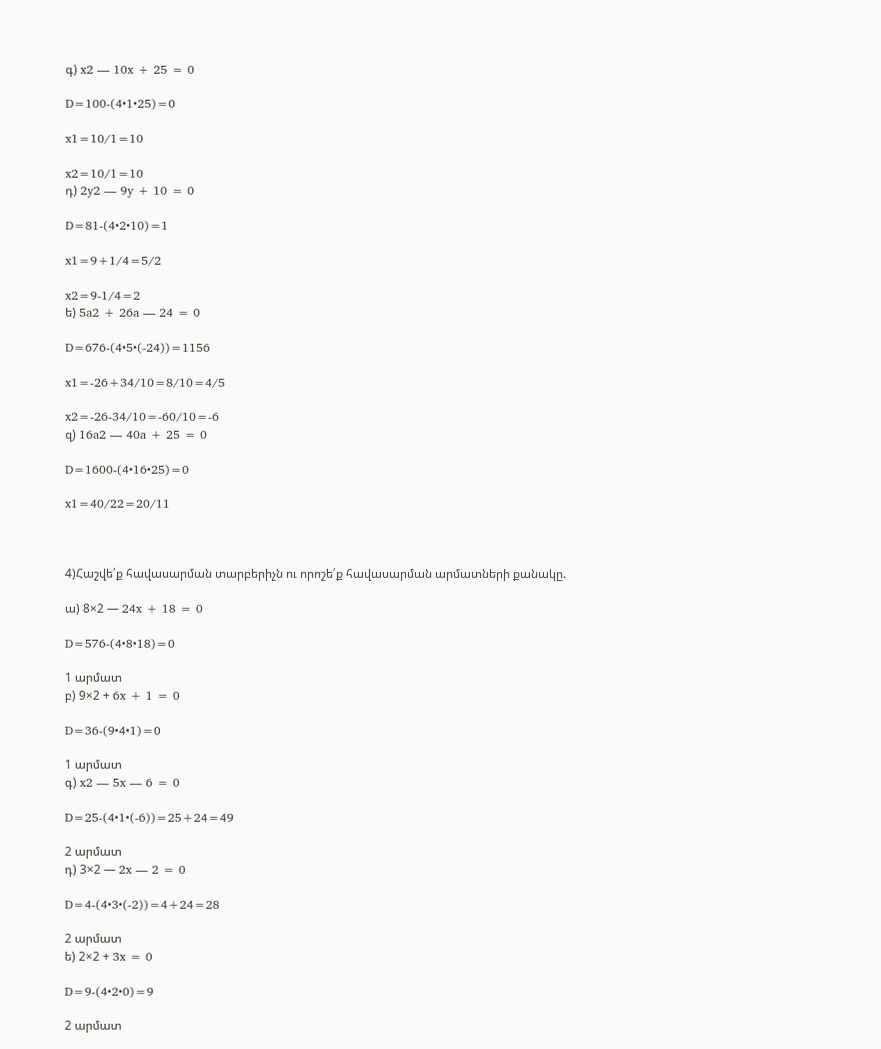գ) x2 — 10x + 25 = 0

D=100-(4•1•25)=0

x1=10/1=10

x2=10/1=10
դ) 2y2 — 9y + 10 = 0

D=81-(4•2•10)=1

x1=9+1/4=5/2

x2=9-1/4=2
ե) 5a2 + 26a — 24 = 0

D=676-(4•5•(-24))=1156

x1=-26+34/10=8/10=4/5

x2=-26-34/10=-60/10=-6
զ) 16a2 — 40a + 25 = 0

D=1600-(4•16•25)=0

x1=40/22=20/11



4)Հաշվե՛ք հավասարման տարբերիչն ու որոշե՛ք հավասարման արմատների քանակը.

ա) 8×2 — 24x + 18 = 0

D=576-(4•8•18)=0

1 արմատ
բ) 9×2 + 6x + 1 = 0

D=36-(9•4•1)=0

1 արմատ
գ) x2 — 5x — 6 = 0

D=25-(4•1•(-6))=25+24=49

2 արմատ
դ) 3×2 — 2x — 2 = 0

D=4-(4•3•(-2))=4+24=28

2 արմատ
ե) 2×2 + 3x = 0

D=9-(4•2•0)=9

2 արմատ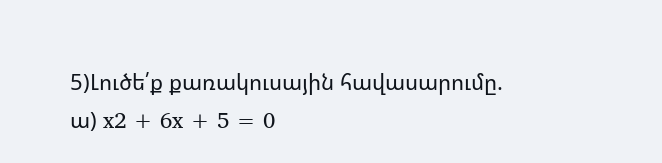5)Լուծե՛ք քառակուսային հավասարումը.
ա) x2 + 6x + 5 = 0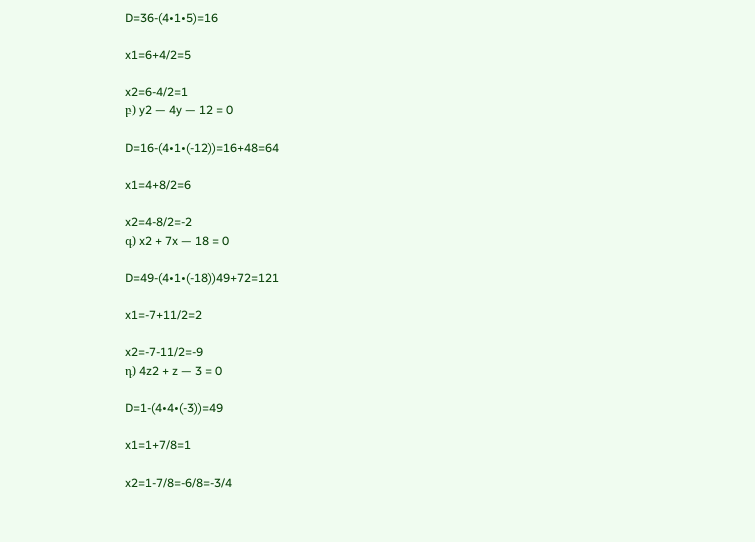D=36-(4•1•5)=16

x1=6+4/2=5

x2=6-4/2=1
բ) y2 — 4y — 12 = 0

D=16-(4•1•(-12))=16+48=64

x1=4+8/2=6

x2=4-8/2=-2
գ) x2 + 7x — 18 = 0

D=49-(4•1•(-18))49+72=121

x1=-7+11/2=2

x2=-7-11/2=-9
դ) 4z2 + z — 3 = 0

D=1-(4•4•(-3))=49

x1=1+7/8=1

x2=1-7/8=-6/8=-3/4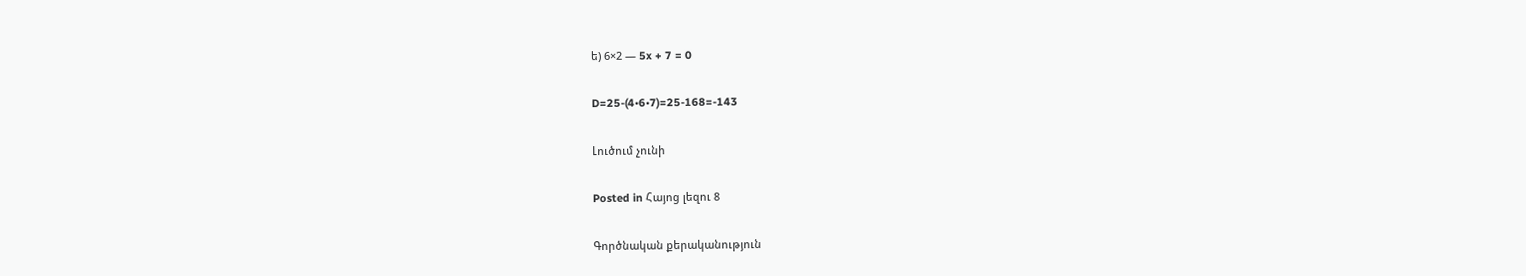ե) 6×2 — 5x + 7 = 0

D=25-(4•6•7)=25-168=-143

Լուծում չունի

Posted in Հայոց լեզու 8

Գործնական քերականություն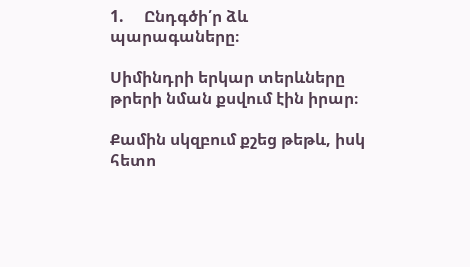1.     Ընդգծի՛ր ձև պարագաները։

Սիմինդրի երկար տերևները թրերի նման քսվում էին իրար։

Քամին սկզբում քշեց թեթև, իսկ հետո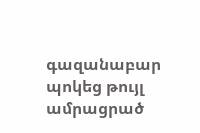գազանաբար պոկեց թույլ ամրացրած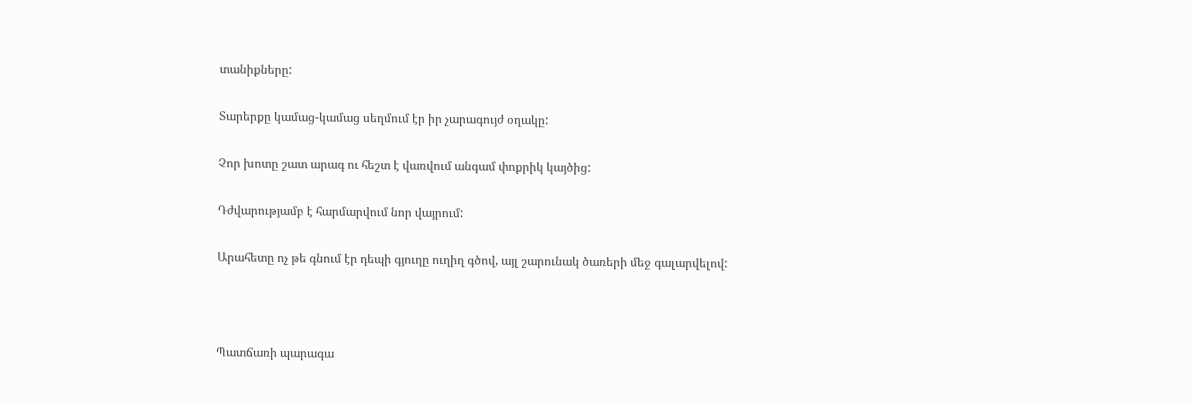տանիքները:

Տարերքը կամաց-կամաց սեղմում էր իր չարագույժ օղակը:

Չոր խոտը շատ արագ ու հեշտ է վառվում անգամ փոքրիկ կայծից:

Դժվարությամբ է հարմարվում նոր վայրում:

Արահետը ոչ թե գնում էր դեպի գյուղը ուղիղ գծով, այլ շարունակ ծառերի մեջ գալարվելով:



Պատճառի պարագա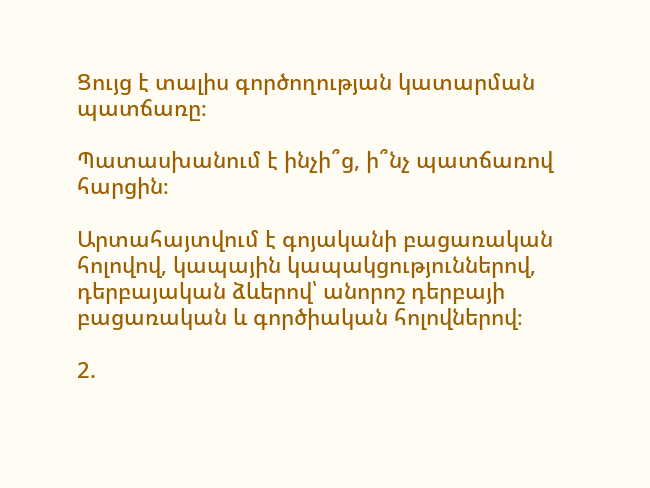Ցույց է տալիս գործողության կատարման պատճառը։

Պատասխանում է ինչի՞ց, ի՞նչ պատճառով հարցին։

Արտահայտվում է գոյականի բացառական հոլովով, կապային կապակցություններով, դերբայական ձևերով՝ անորոշ դերբայի բացառական և գործիական հոլովներով։

2.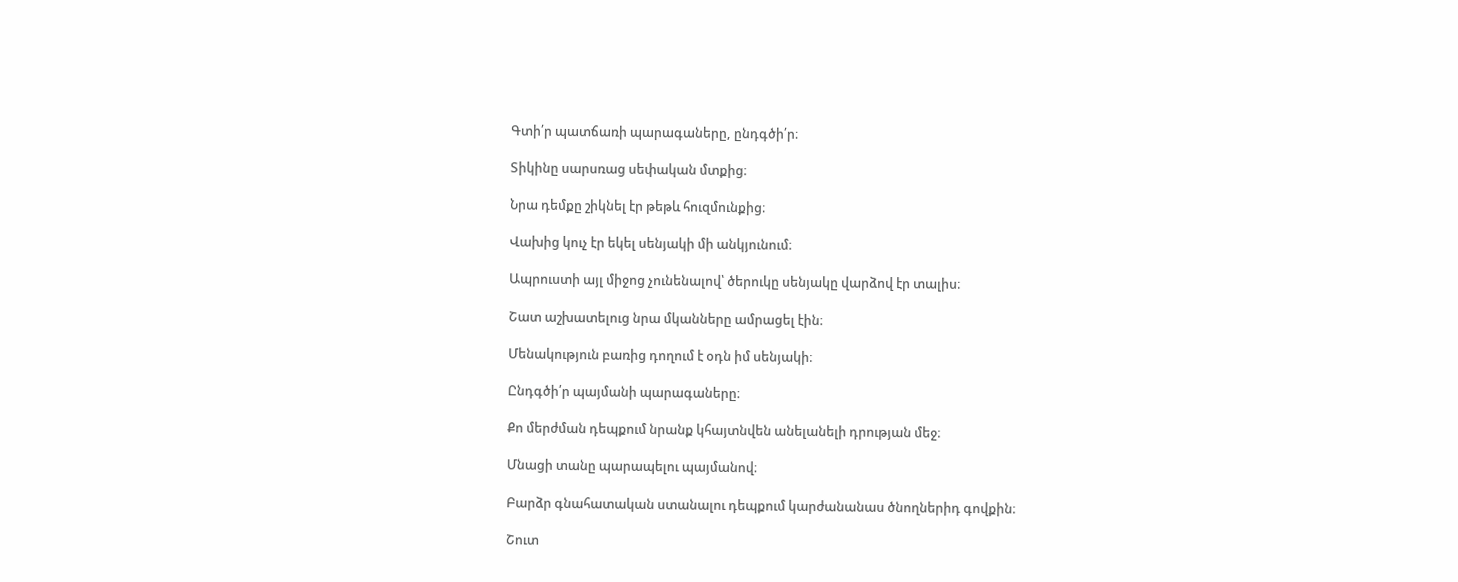Գտի՛ր պատճառի պարագաները, ընդգծի՛ր։

Տիկինը սարսռաց սեփական մտքից։

Նրա դեմքը շիկնել էր թեթև հուզմունքից։

Վախից կուչ էր եկել սենյակի մի անկյունում։

Ապրուստի այլ միջոց չունենալով՝ ծերուկը սենյակը վարձով էր տալիս։

Շատ աշխատելուց նրա մկանները ամրացել էին։

Մենակություն բառից դողում է օդն իմ սենյակի։

Ընդգծի՛ր պայմանի պարագաները։

Քո մերժման դեպքում նրանք կհայտնվեն անելանելի դրության մեջ։

Մնացի տանը պարապելու պայմանով։

Բարձր գնահատական ստանալու դեպքում կարժանանաս ծնողներիդ գովքին։

Շուտ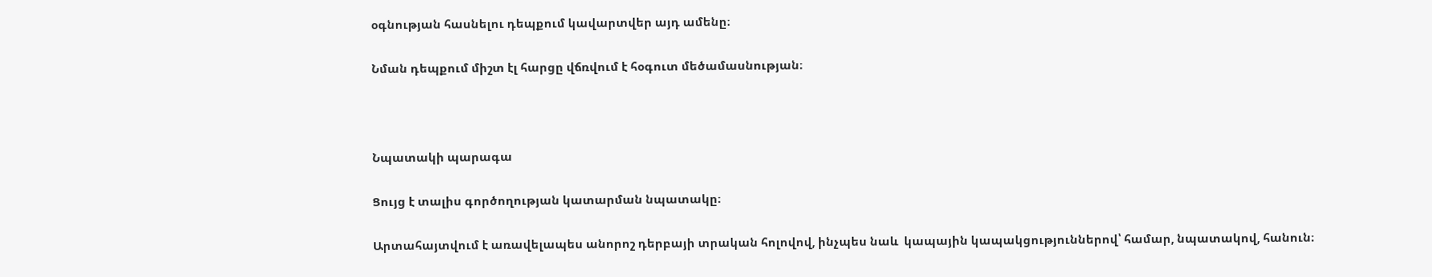օգնության հասնելու դեպքում կավարտվեր այդ ամենը։

Նման դեպքում միշտ էլ հարցը վճռվում է հօգուտ մեծամասնության։



Նպատակի պարագա

Ցույց է տալիս գործողության կատարման նպատակը։

Արտահայտվում է առավելապես անորոշ դերբայի տրական հոլովով, ինչպես նաև  կապային կապակցություններով՝ համար, նպատակով, հանուն։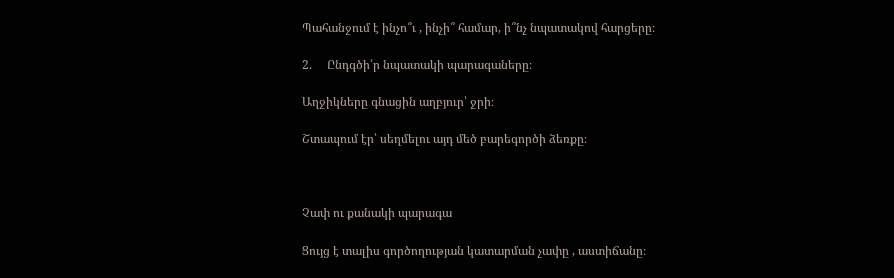Պահանջում է ինչո՞ւ , ինչի՞ համար, ի՞նչ նպատակով հարցերը։

2.     Ընդգծի՛ր նպատակի պարագաները։

Աղջիկները գնացին աղբյուր՝ ջրի։

Շտապում էր՝ սեղմելու այդ մեծ բարեգործի ձեռքը։



Չափ ու քանակի պարագա

Ցույց է տալիս գործողության կատարման չափը , աստիճանը։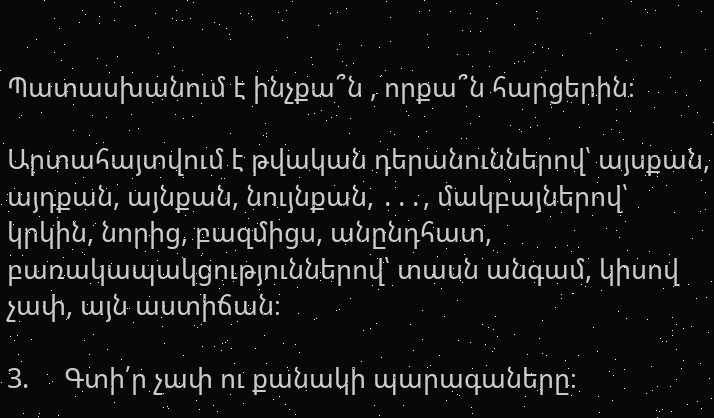Պատասխանում է ինչքա՞ն , որքա՞ն հարցերին։

Արտահայտվում է թվական դերանուններով՝ այսքան, այդքան, այնքան, նույնքան, ․․․, մակբայներով՝ կրկին, նորից, բազմիցս, անընդհատ, բառակապակցություններով՝ տասն անգամ, կիսով չափ, այն աստիճան։

3.     Գտի՛ր չափ ու քանակի պարագաները։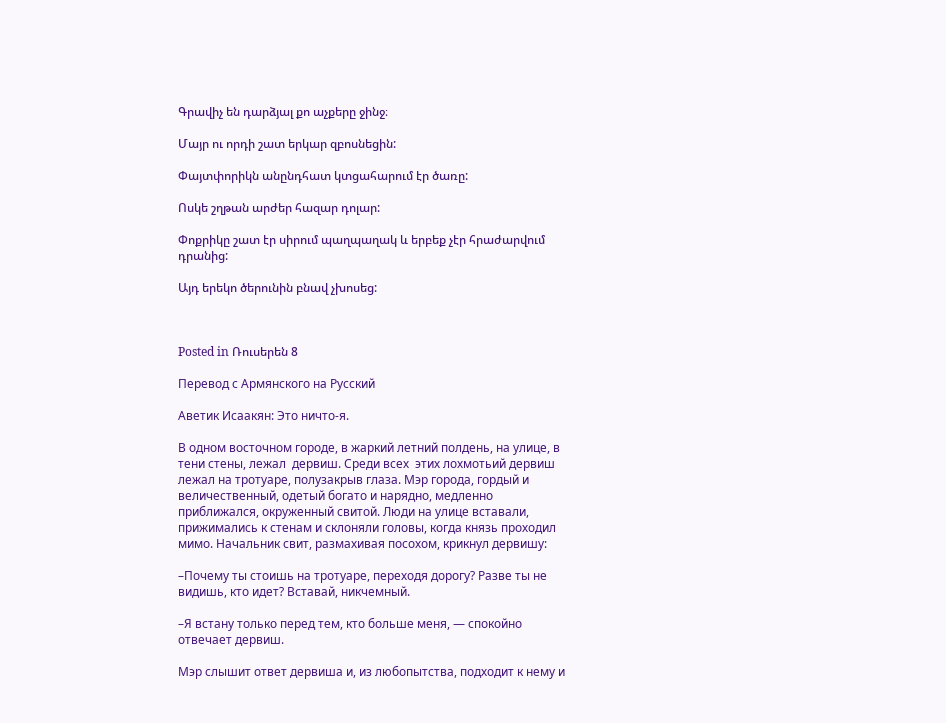Գրավիչ են դարձյալ քո աչքերը ջինջ։

Մայր ու որդի շատ երկար զբոսնեցին:

Փայտփորիկն անընդհատ կտցահարում էր ծառը:

Ոսկե շղթան արժեր հազար դոլար:

Փոքրիկը շատ էր սիրում պաղպաղակ և երբեք չէր հրաժարվում դրանից:

Այդ երեկո ծերունին բնավ չխոսեց:



Posted in Ռուսերեն 8

Перевод с Армянского на Русский

Аветик Исаакян: Это ничто-я.

В одном восточном городе, в жаркий летний полдень, на улице, в тени стены, лежал  дервиш. Среди всех  этих лохмотьий дервиш лежал на тротуаре, полузакрыв глаза. Мэр города, гордый и величественный, одетый богато и нарядно, медленно приближался, окруженный свитой. Люди на улице вставали, прижимались к стенам и склоняли головы, когда князь проходил мимо. Начальник свит, размахивая посохом, крикнул дервишу:

–Почему ты стоишь на тротуаре, переходя дорогу? Разве ты не видишь, кто идет? Вставай, никчемный.

–Я встану только перед тем, кто больше меня, — спокойно отвечает дервиш.

Мэр слышит ответ дервиша и, из любопытства, подходит к нему и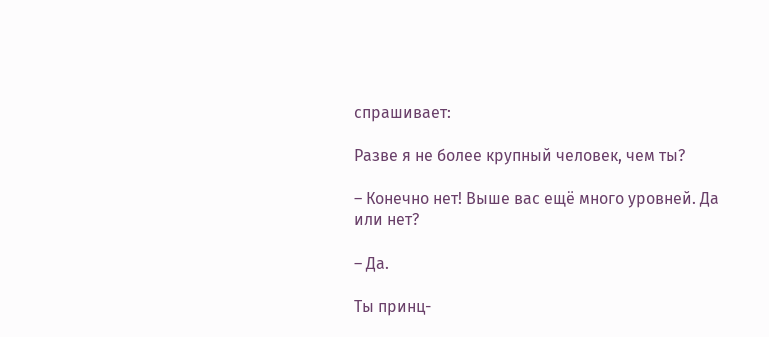спрашивает:

Разве я не более крупный человек, чем ты?

– Конечно нет! Выше вас ещё много уровней. Да или нет?

– Да.

Ты принц-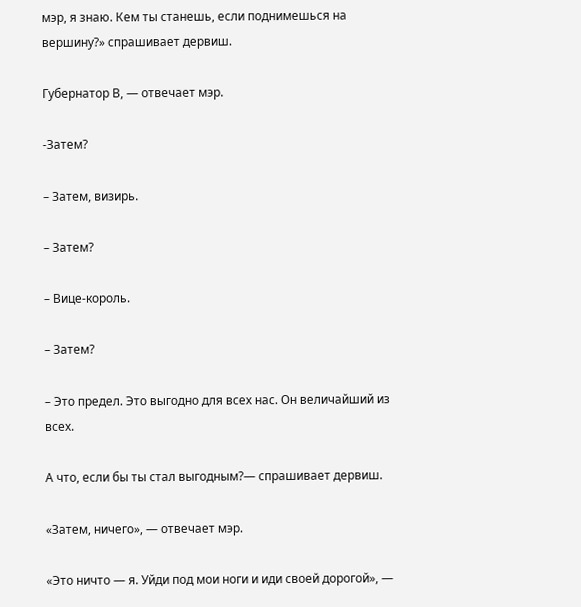мэр, я знаю. Кем ты станешь, если поднимешься на вершину?» спрашивает дервиш.

Губернатор В, — отвечает мэр.

-Затем?

– Затем, визирь.

– Затем?

– Вице-король.

– Затем?

– Это предел. Это выгодно для всех нас. Он величайший из всех.

А что, если бы ты стал выгодным?— спрашивает дервиш.

«Затем, ничего», — отвечает мэр.

«Это ничто — я. Уйди под мои ноги и иди своей дорогой», —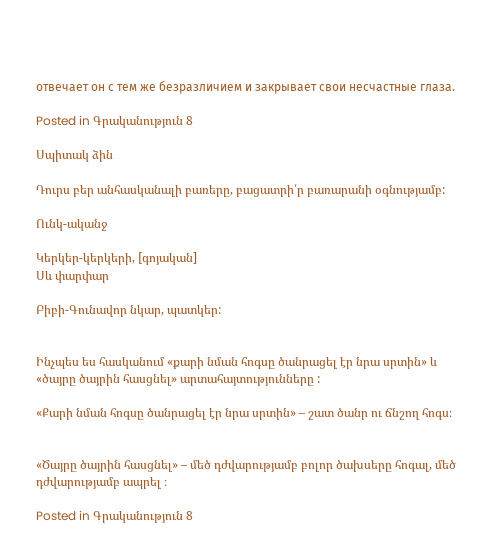отвечает он с тем же безразличием и закрывает свои несчастные глаза.

Posted in Գրականություն 8

Սպիտակ ձին

Դուրս բեր անհասկանալի բառերը, բացատրի՛ր բառարանի օգնությամբ:

Ունկ-ականջ

Կերկեր-կերկերի, [գոյական]
Սև փարփար

Բիբի-Գունավոր նկար, պատկեր:


Ինչպես ես հասկանում «քարի նման հոգսը ծանրացել էր նրա սրտին» և  «ծայրը ծայրին հասցնել» արտահայտությունները :

«Քարի նման հոգսը ծանրացել էր նրա սրտին» – շատ ծանր ու ճնշող հոգս։


«Ծայրը ծայրին հասցնել» – մեծ դժվարությամբ բոլոր ծախսերը հոգալ, մեծ դժվարությամբ ապրել ։

Posted in Գրականություն 8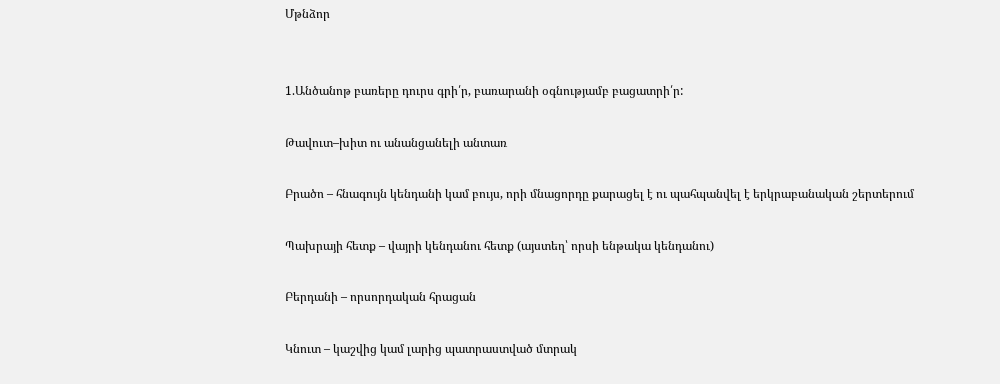Մթնձոր


1.Անծանոթ բառերը դուրս գրի՛ր, բառարանի օգնությամբ բացատրի՛ր:

Թավուտ–խիտ ու անանցանելի անտառ

Բրածո – հնագույն կենդանի կամ բույս, որի մնացորդը քարացել է ու պահպանվել է երկրաբանական շերտերում

Պախրայի հետք – վայրի կենդանու հետք (այստեղ՝ որսի ենթակա կենդանու)

Բերդանի – որսորդական հրացան

Կնուտ – կաշվից կամ լարից պատրաստված մտրակ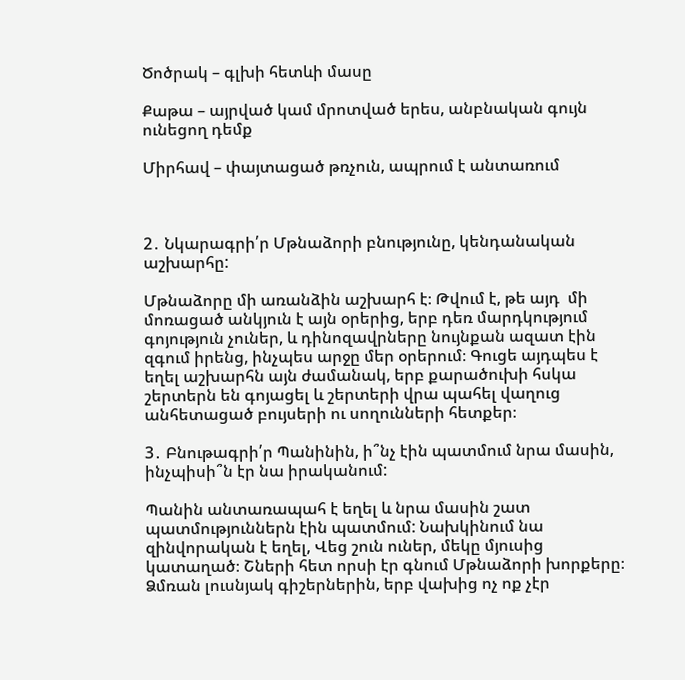Ծոծրակ – գլխի հետևի մասը

Քաթա – այրված կամ մրոտված երես, անբնական գույն ունեցող դեմք

Միրհավ – փայտացած թռչուն, ապրում է անտառում



2․ Նկարագրի՛ր Մթնաձորի բնությունը, կենդանական աշխարհը:

Մթնաձորը մի առանձին աշխարհ է։ Թվում է, թե այդ  մի մոռացած անկյուն է այն օրերից, երբ դեռ մարդկությում գոյություն չուներ, և դինոզավրները նույնքան ազատ էին զգում իրենց, ինչպես արջը մեր օրերում։ Գուցե այդպես է եղել աշխարհն այն ժամանակ, երբ քարածուխի հսկա շերտերն են գոյացել և շերտերի վրա պահել վաղուց անհետացած բույսերի ու սողունների հետքեր։

3․ Բնութագրի՛ր Պանինին, ի՞նչ էին պատմում նրա մասին, ինչպիսի՞ն էր նա իրականում:

Պանին անտառապահ է եղել և նրա մասին շատ պատմություններն էին պատմում: Նախկինում նա զինվորական է եղել, Վեց շուն ուներ, մեկը մյուսից կատաղած։ Շների հետ որսի էր գնում Մթնաձորի խորքերը։ Ձմռան լուսնյակ գիշերներին, երբ վախից ոչ ոք չէր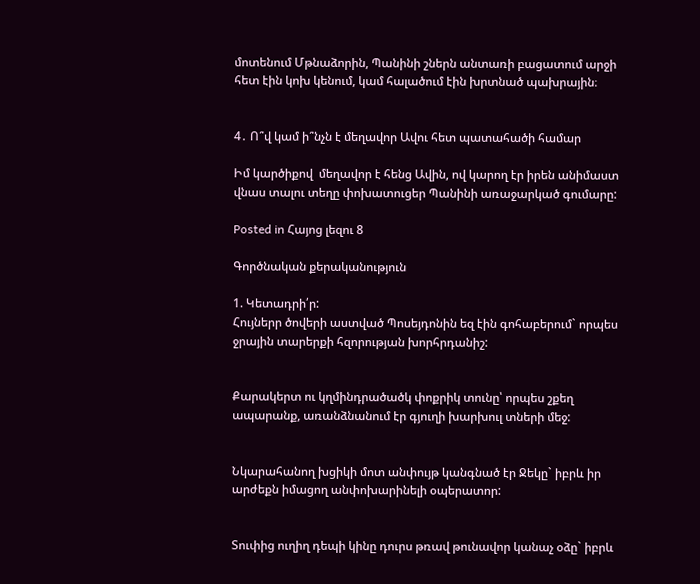մոտենում Մթնաձորին, Պանինի շներն անտառի բացատում արջի հետ էին կոխ կենում, կամ հալածում էին խրտնած պախրային։


4․ Ո՞վ կամ ի՞նչն է մեղավոր Ավու հետ պատահածի համար

Իմ կարծիքով  մեղավոր է հենց Ավին, ով կարող էր իրեն անիմաստ վնաս տալու տեղը փոխատուցեր Պանինի առաջարկած գումարը:

Posted in Հայոց լեզու 8

Գործնական քերականություն

1. Կետադրի՛ր:
Հույներր ծովերի աստված Պոսեյդոնին եզ էին գոհաբերում` որպես ջրային տարերքի հզորության խորհրդանիշ:


Քարակերտ ու կղմինդրածածկ փոքրիկ տունը՝ որպես շքեղ ապարանք, առանձնանում էր գյուղի խարխուլ տների մեջ:


Նկարահանող խցիկի մոտ անփույթ կանգնած էր Ջեկը` իբրև իր արժեքն իմացող անփոխարինելի օպերատոր:


Տուփից ուղիղ դեպի կինը դուրս թռավ թունավոր կանաչ օձը` իբրև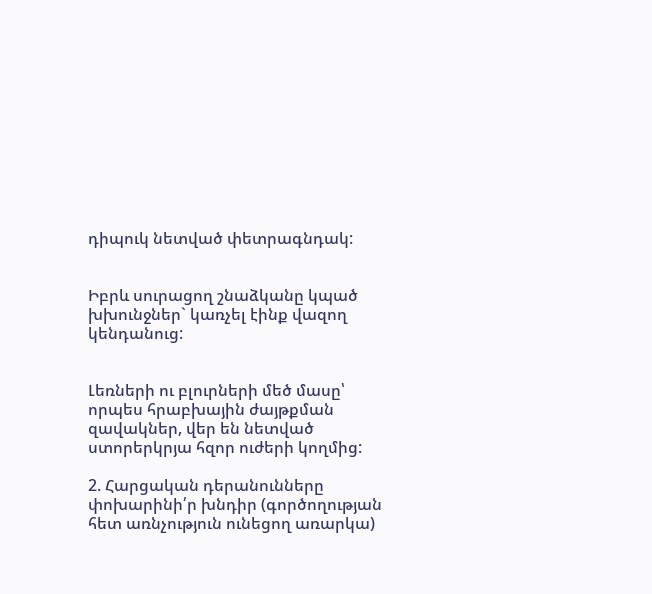դիպուկ նետված փետրագնդակ:


Իբրև սուրացող շնաձկանը կպած խխունջներ` կառչել էինք վազող կենդանուց:


Լեռների ու բլուրների մեծ մասը՝ որպես հրաբխային ժայթքման զավակներ, վեր են նետված ստորերկրյա հզոր ուժերի կողմից:

2. Հարցական դերանունները փոխարինի՛ր խնդիր (գործողության հետ առնչություն ունեցող առարկա)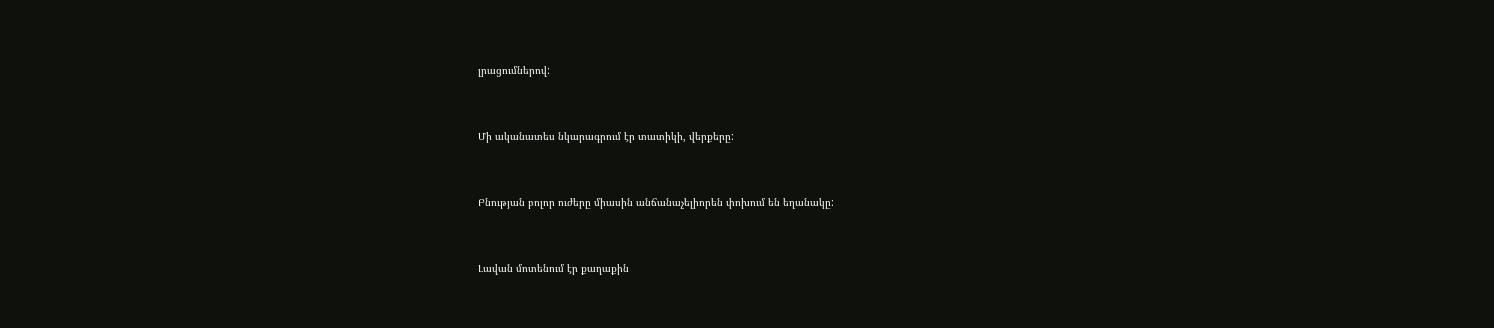լրացումներով:


Մի ականատես նկարագրում էր տատիկի, վերքերը:


Բնության բոլոր ուժերը միասին անճանաչելիորեն փոխում են եղանակը:


Լավան մոտենում էր քաղաքին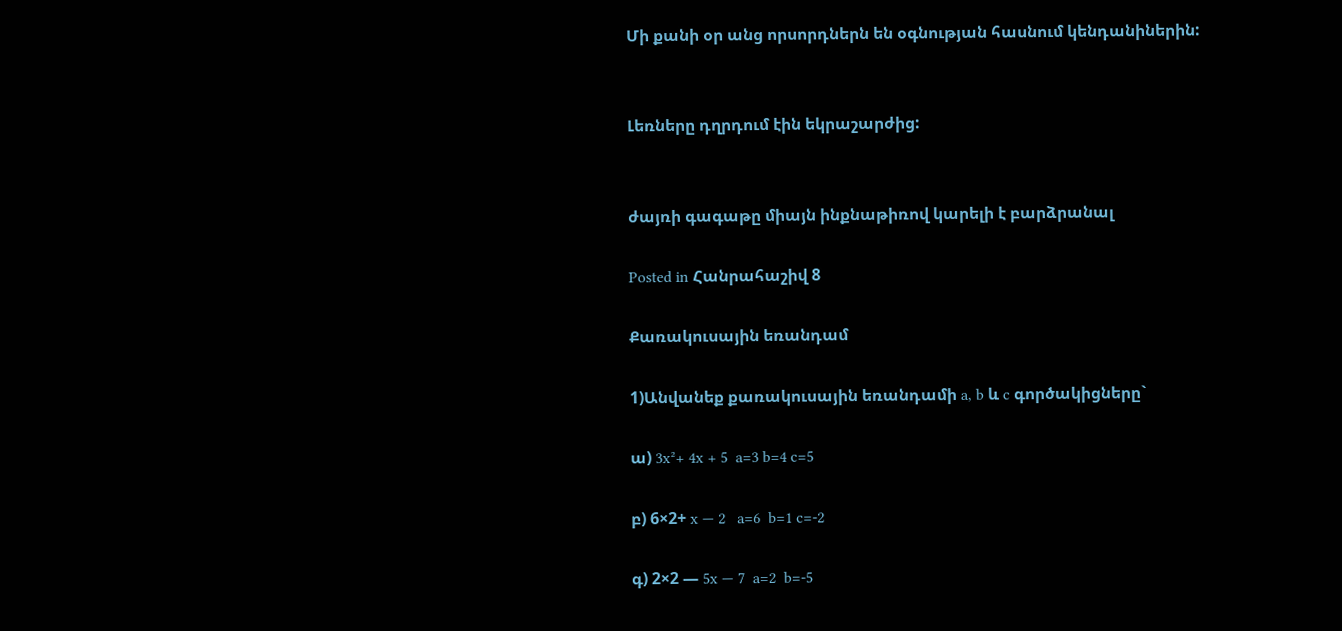Մի քանի օր անց որսորդներն են օգնության հասնում կենդանիներին:


Լեռները դղրդում էին եկրաշարժից:


ժայռի գագաթը միայն ինքնաթիռով կարելի է բարձրանալ

Posted in Հանրահաշիվ 8

Քառակուսային եռանդամ

1)Անվանեք քառակուսային եռանդամի a, b և c գործակիցները`

ա) 3x²+ 4x + 5  a=3 b=4 c=5

բ) 6×2+ x — 2   a=6  b=1 c=-2

գ) 2×2 — 5x — 7  a=2  b=-5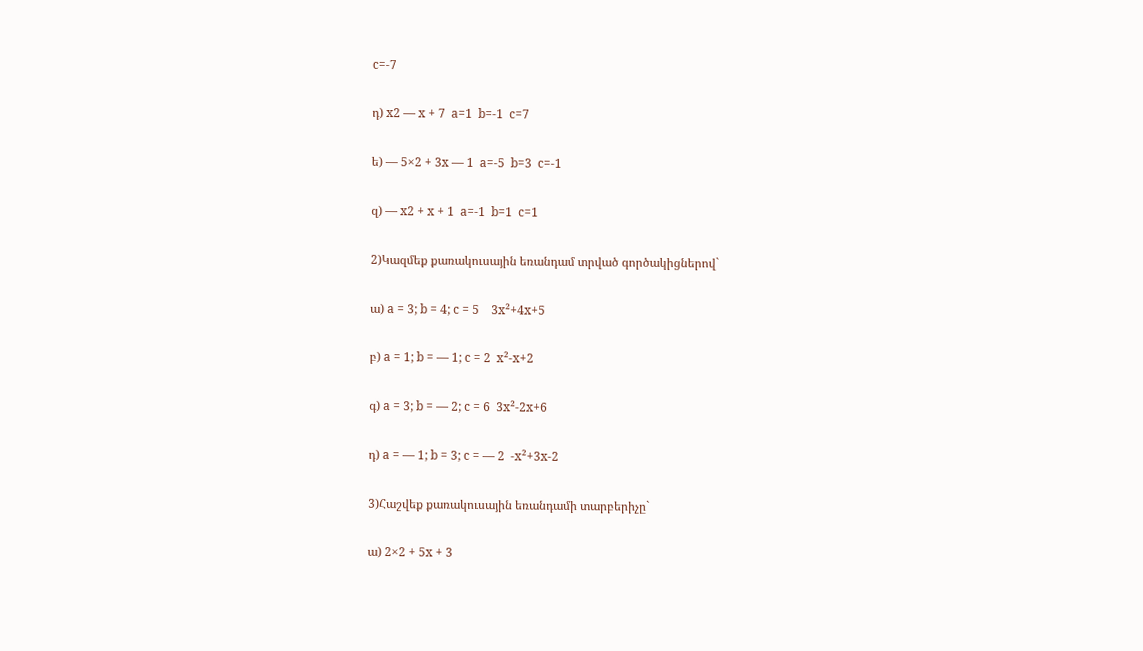c=-7

դ) x2 — x + 7  a=1  b=-1  c=7

ե) — 5×2 + 3x — 1  a=-5  b=3  c=-1

զ) — x2 + x + 1  a=-1  b=1  c=1

2)Կազմեք քառակուսային եռանդամ տրված գործակիցներով`

ա) a = 3; b = 4; c = 5    3x²+4x+5

բ) a = 1; b = — 1; c = 2  x²-x+2

գ) a = 3; b = — 2; c = 6  3x²-2x+6

դ) a = — 1; b = 3; c = — 2  -x²+3x-2

3)Հաշվեք քառակուսային եռանդամի տարբերիչը`

ա) 2×2 + 5x + 3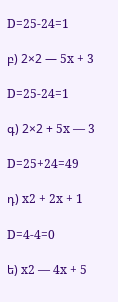D=25-24=1

բ) 2×2 — 5x + 3

D=25-24=1

գ) 2×2 + 5x — 3

D=25+24=49

դ) x2 + 2x + 1

D=4-4=0

ե) x2 — 4x + 5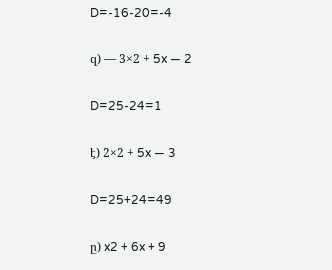D=-16-20=-4

զ) — 3×2 + 5x — 2

D=25-24=1

է) 2×2 + 5x — 3

D=25+24=49

ը) x2 + 6x + 9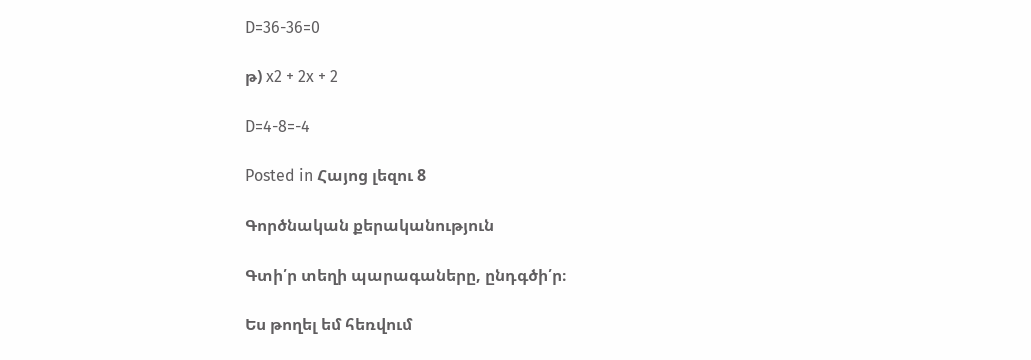D=36-36=0

թ) x2 + 2x + 2

D=4-8=-4

Posted in Հայոց լեզու 8

Գործնական քերականություն

Գտի՛ր տեղի պարագաները, ընդգծի՛ր։

Ես թողել եմ հեռվում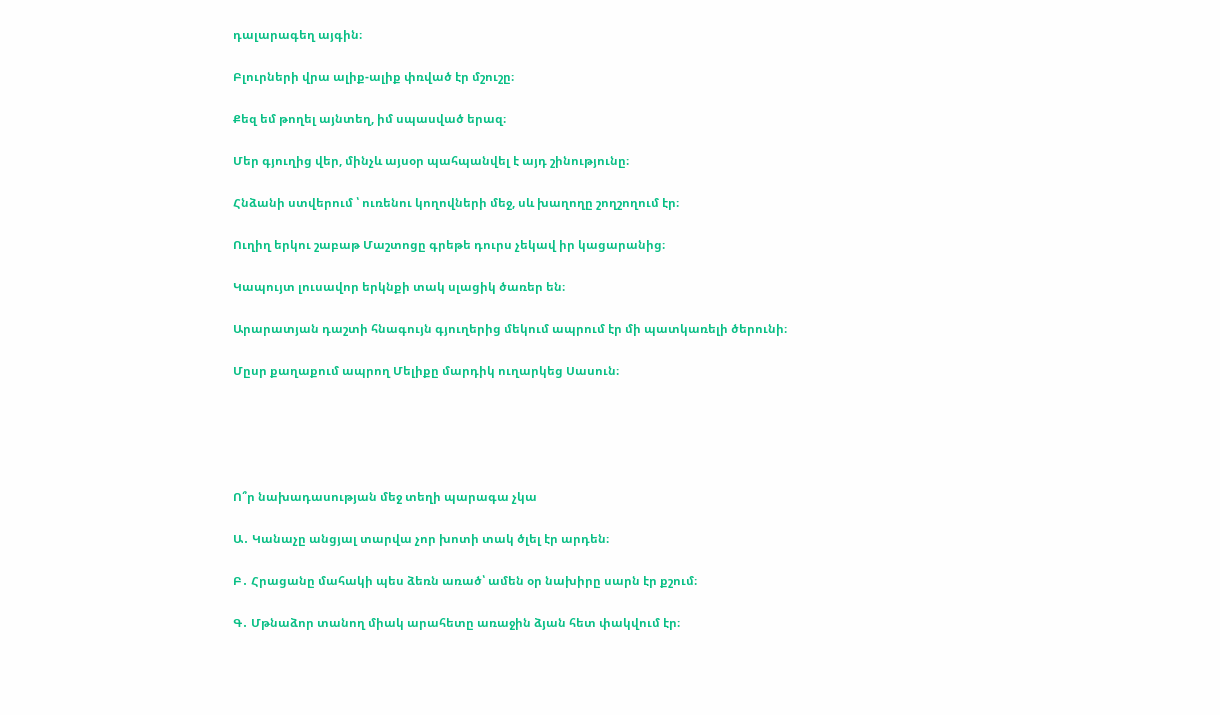դալարագեղ այգին։

Բլուրների վրա ալիք-ալիք փռված էր մշուշը։

Քեզ եմ թողել այնտեղ, իմ սպասված երազ։

Մեր գյուղից վեր, մինչև այսօր պահպանվել է այդ շինությունը։

Հնձանի ստվերում ՝ ուռենու կողովների մեջ, սև խաղողը շողշողում էր։

Ուղիղ երկու շաբաթ Մաշտոցը գրեթե դուրս չեկավ իր կացարանից։

Կապույտ լուսավոր երկնքի տակ սլացիկ ծառեր են։

Արարատյան դաշտի հնագույն գյուղերից մեկում ապրում էր մի պատկառելի ծերունի։

Մըսր քաղաքում ապրող Մելիքը մարդիկ ուղարկեց Սասուն։





Ո՞ր նախադասության մեջ տեղի պարագա չկա

Ա․ Կանաչը անցյալ տարվա չոր խոտի տակ ծլել էր արդեն։

Բ․ Հրացանը մահակի պես ձեռն առած՝ ամեն օր նախիրը սարն էր քշում։

Գ․ Մթնաձոր տանող միակ արահետը առաջին ձյան հետ փակվում էր։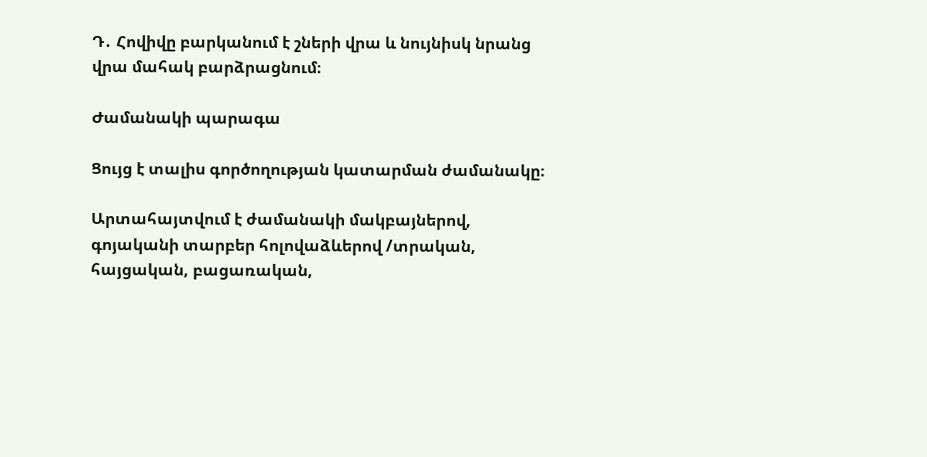Դ․ Հովիվը բարկանում է շների վրա և նույնիսկ նրանց վրա մահակ բարձրացնում։

Ժամանակի պարագա

Ցույց է տալիս գործողության կատարման ժամանակը։

Արտահայտվում է ժամանակի մակբայներով, գոյականի տարբեր հոլովաձևերով /տրական, հայցական, բացառական,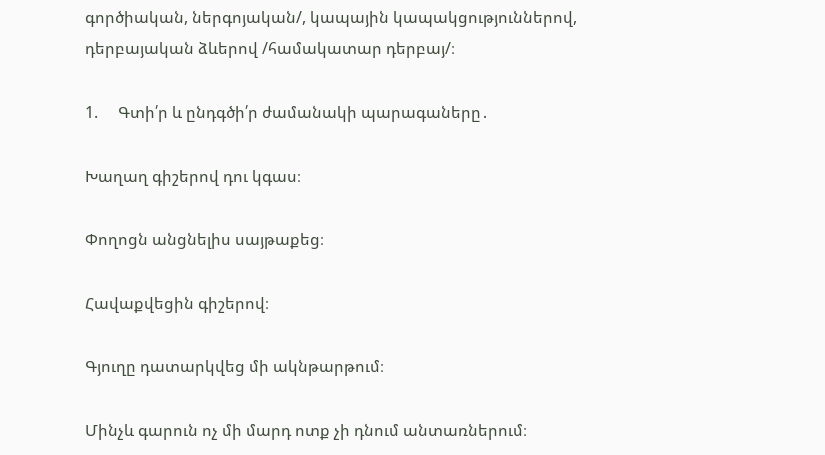գործիական, ներգոյական/, կապային կապակցություններով, դերբայական ձևերով /համակատար դերբայ/։

1.     Գտի՛ր և ընդգծի՛ր ժամանակի պարագաները․

Խաղաղ գիշերով դու կգաս։

Փողոցն անցնելիս սայթաքեց։

Հավաքվեցին գիշերով։

Գյուղը դատարկվեց մի ակնթարթում։

Մինչև գարուն ոչ մի մարդ ոտք չի դնում անտառներում։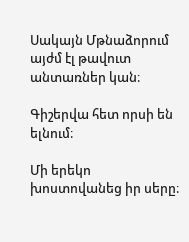Սակայն Մթնաձորում այժմ էլ թավուտ անտառներ կան։

Գիշերվա հետ որսի են ելնում։

Մի երեկո խոստովանեց իր սերը։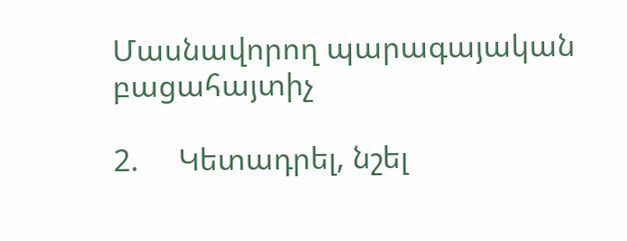Մասնավորող պարագայական բացահայտիչ

2.     Կետադրել, նշել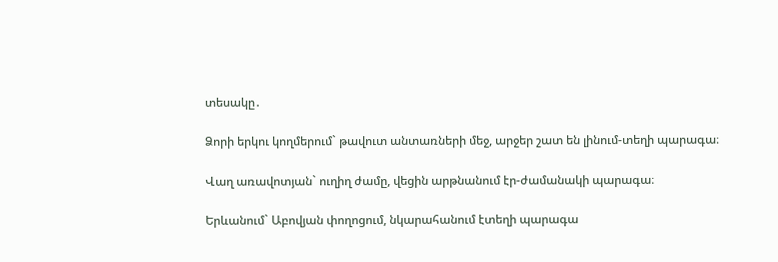տեսակը․

Ձորի երկու կողմերում` թավուտ անտառների մեջ, արջեր շատ են լինում-տեղի պարագա։

Վաղ առավոտյան` ուղիղ ժամը, վեցին արթնանում էր-ժամանակի պարագա։

Երևանում` Աբովյան փողոցում, նկարահանում էտեղի պարագա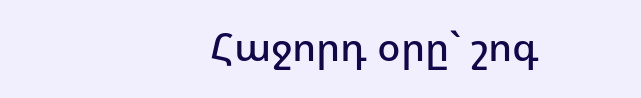Հաջորդ օրը` շոգ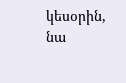կեսօրին, նա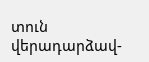տուն վերադարձավ-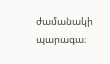ժամանակի պարագա։